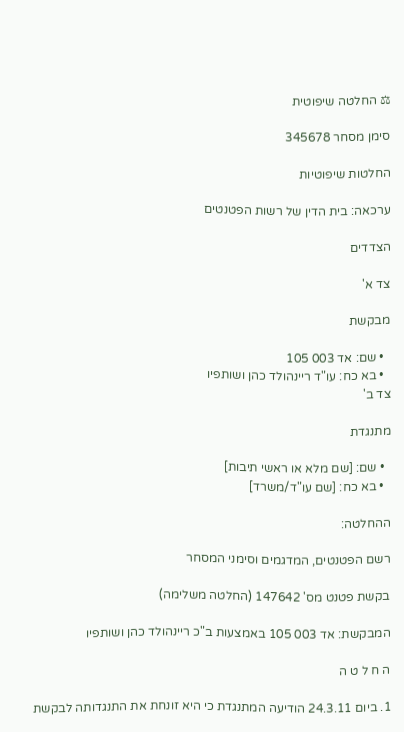⚖ החלטה שיפוטית

סימן מסחר 345678

החלטות שיפוטיות

ערכאה: בית הדין של רשות הפטנטים

הצדדים

צד א'

מבקשת

  • שם: אד 003 105
  • בא כח: עו"ד ריינהולד כהן ושותפיו
צד ב'

מתנגדת

  • שם: [שם מלא או ראשי תיבות]
  • בא כח: [שם עו"ד/משרד]

ההחלטה:

רשם הפטנטים, המדגמים וסימני המסחר

בקשת פטנט מס' 147642 (החלטה משלימה)

המבקשת: אד 003 105 באמצעות ב"כ ריינהולד כהן ושותפיו

ה ח ל ט ה

1. ביום 24.3.11 הודיעה המתנגדת כי היא זונחת את התנגדותה לבקשת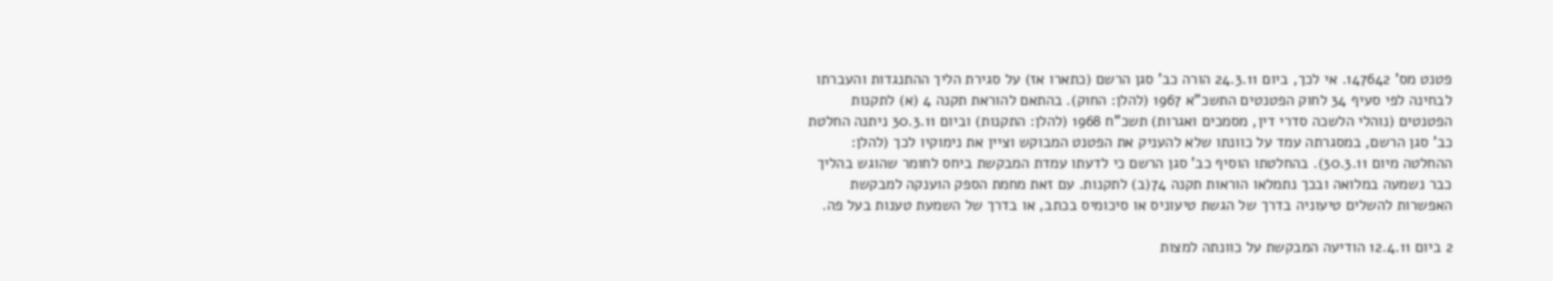פטנט מס' 147642. אי לכך, ביום 24.3.11 הורה כב' סגן הרשם (כתארו אז) על סגירת הליך ההתנגדות והעברתו לבחינה לפי סעיף 34 לחוק הפטנטים התשכ"א 1967 (להלן: החוק). בהתאם להוראת תקנה 4 (א) לתקנות הפטנטים (נוהלי הלשכה סדרי דין, מסמכים ואגרות) תשכ"ח 1968 (להלן: התקנות) וביום 30.3.11 ניתנה החלטת כב' סגן הרשם, במסגרתה עמד על כוונתו שלא להעניק את הפטנט המבוקש וציין את נימוקיו לכך (להלן: ההחלטה מיום 30.3.11). בהחלטתו הוסיף כב' סגן הרשם כי לדעתו עמדת המבקשת ביחס לחומר שהוגש בהליך כבר נשמעה במלואה ובכך נתמלאו הוראות תקנה 74(ב) לתקנות. עם זאת מחמת הספק הוענקה למבקשת האפשרות להשלים טיעוניה בדרך של הגשת טיעוניס או סיכומיס בכתב, או בדרך של השמעת טענות בעל פה.

2 ביום 12.4.11 הודיעה המבקשת על כוונתה למצות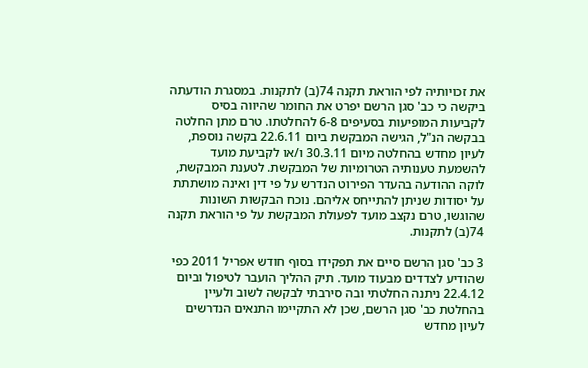את זכויותיה לפי הוראת תקנה 74(ב) לתקנות. במסגרת הודעתה ביקשה כי כב' סגן הרשם יפרט את החומר שהיווה בסיס לקביעות המופיעות בסעיפים 6-8 להחלטתו. טרם מתן החלטה בבקשה הנ"ל, הגישה המבקשת ביום 22.6.11 בקשה נוספת, לעיון מחדש בהחלטה מיום 30.3.11 ו/או לקביעת מועד להשמעת טענותיה הטרומיות של המבקשת. לטענת המבקשת, לוקה ההודעה בהעדר הפירוט הנדרש על פי דין ואינה מושתתת על יסודות שניתן להתייחס אליהם. נוכח הבקשות השונות שהוגשו, טרם נקצב מועד לפעולת המבקשת על פי הוראת תקנה 74(ב) לתקנות.

3 כב' סגן הרשם סיים את תפקידו בסוף חודש אפריל 2011 כפי שהודיע לצדדים מבעוד מועד. תיק ההליך הועבר לטיפול וביום 22.4.12 ניתנה החלטתי ובה סירבתי לבקשה לשוב ולעיין בהחלטת כב' סגן הרשם, שכן לא התקיימו התנאים הנדרשים לעיון מחדש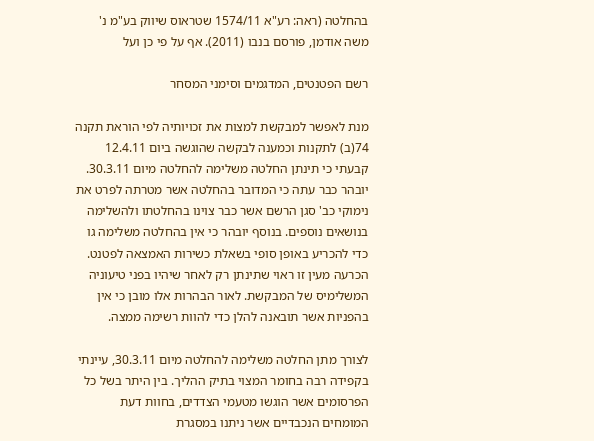בהחלטה (ראה: רע"א 1574/11 שטראוס שיווק בע"מ נ' משה אודמן, פורסם בנבו (2011). אף על פי כן ועל

רשם הפטנטים, המדגמים וסימני המסחר

מנת לאפשר למבקשת למצות את זכויותיה לפי הוראת תקנה 74(ב) לתקנות וכמענה לבקשה שהוגשה ביום 12.4.11 קבעתי כי תינתן החלטה משלימה להחלטה מיום 30.3.11. יובהר כבר עתה כי המדובר בהחלטה אשר מטרתה לפרט את נימוקי כב' סגן הרשם אשר כבר צוינו בהחלטתו ולהשלימה בנושאים נוספים. בנוסף יובהר כי אין בהחלטה משלימה גו כדי להכריע באופן סופי בשאלת כשירות האמצאה לפטנט. הכרעה מעין זו ראוי שתינתן רק לאחר שיהיו בפני טיעוניה המשלימיס של המבקשת. לאור הבהרות אלו מובן כי אין בהפניות אשר תובאנה להלן כדי להוות רשימה ממצה.

לצורך מתן החלטה משלימה להחלטה מיום 30.3.11, עיינתי בקפידה רבה בחומר המצוי בתיק ההליך. בין היתר בשל כל הפרסומים אשר הוגשו מטעמי הצדדים, בחוות דעת המומחים הנכבדיים אשר ניתנו במסגרת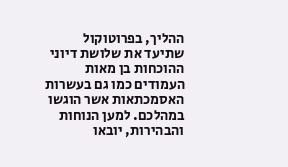ההליך, בפרוטוקול שתיעד את שלושת דיוני ההוכחות בן מאות העמודים כמו גם בעשרות האסמכתאות אשר הוגשו במהלכם. למען הנוחות והבהירות, יובאו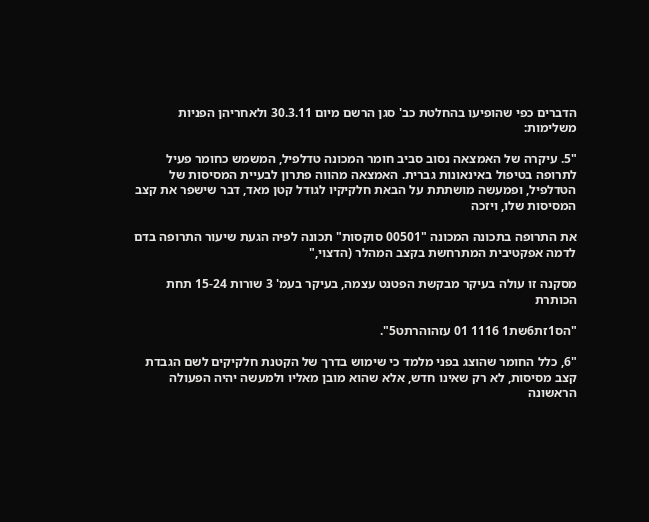הדברים כפי שהופיעו בהחלטת כב' סגן הרשם מיום 30.3.11 ולאחריהן הפניות משלימות:

"5. עיקרה של האמצאה נסוב סביב חומר המכונה טדלפיל, המשמש כחומר פעיל לתרופה בטיפול באינאונות גברית. האמצאה מהווה פתרון לבעיית המסיסות של הטדלפיל, ופמעשה מושתתת על הבאת חלקיקיו לגודל קטן מאד, דבר שישפר את קצב המסיסות שלו, ויזכה

את התרופה בתכונה המכונה "00501 סוקסות" תכונה לפיה הגעת שיעור התרופה בדם לדמה אפקטיבית המתרחשת בקצב המהלר (הדצוי,"

מסקנה זו עולה בעיקר מבקשת הפטנט עצמה, בעיקר בעמ' 3 שורות 15-24 תחת הכותרת

"הס1זת6שת1 1116 01 עזהוהרתט5".

"6, כלל החומר שהוצג בפני מלמד כי שימוש בדרך של הקטנת חלקיקים לשם הגבדת קצב מסיסות, לא רק שאינו חדש, אלא שהוא מובן מאליו ולמעשה יהיה הפעולה הראשונה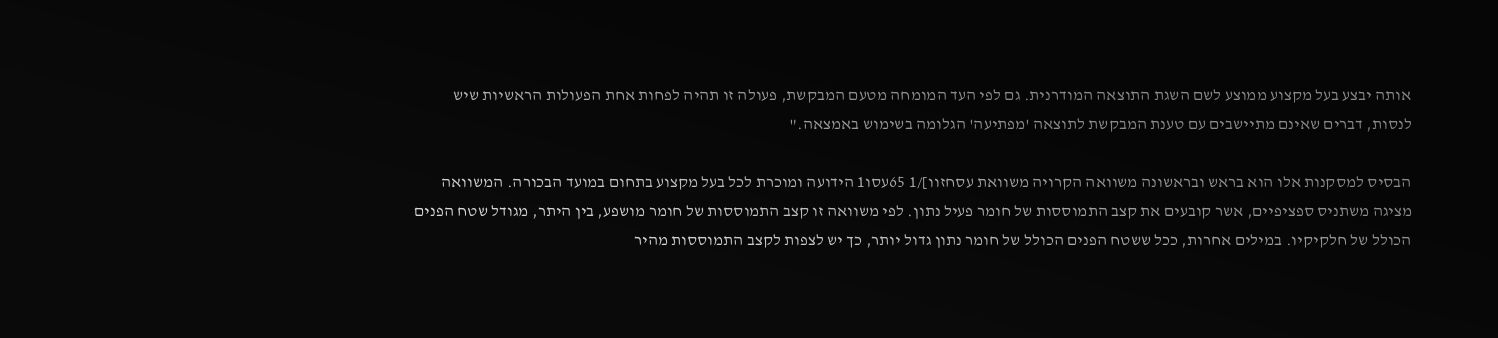אותה יבצע בעל מקצוע ממוצע לשם השגת התוצאה המודרנית. גם לפי העד המומחה מטעם המבקשת, פעולה זו תהיה לפחות אחת הפעולות הראשיות שיש לנסות, דברים שאינם מתיישבים עם טענת המבקשת לתוצאה 'מפתיעה' הגלומה בשימוש באמצאה."

הבסיס למסקנות אלו הוא בראש ובראשונה משוואה הקרויה משוואת עסחזוו]/1 65עסו1 הידועה ומוכרת לכל בעל מקצוע בתחום במועד הבכורה. המשוואה מציגה משתניס ספציפיים, אשר קובעים את קצב התמוססות של חומר פעיל נתון. לפי משוואה זו קצב התמוססות של חומר מושפע, בין היתר, מגודל שטח הפנים הכולל של חלקיקיו. במילים אחרות, ככל ששטח הפנים הכולל של חומר נתון גדול יותר, כך יש לצפות לקצב התמוססות מהיר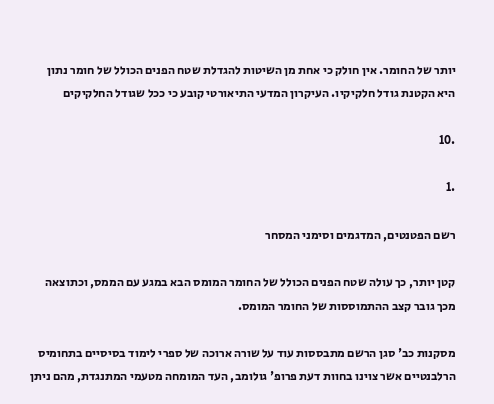יותר של החומר. אין חולק כי אחת מן השיטות להגדלת שטח הפנים הכולל של חומר נתון היא הקטנת גודל חלקיקיו. העיקרון המדעי התיאורטי קובע כי ככל שגודל החלקיקים

.10

.1

רשם הפטנטים, המדגמים וסימני המסחר

קטן יותר, כך עולה שטח הפנים הכולל של החומר המומס הבא במגע עם הממס, וכתוצאה מכך גובר קצב ההתמוססות של החומר המומס.

מסקנות כב' סגן הרשם מתבססות עוד על שורה ארוכה של ספרי לימוד בסיסיים בתחומיס הרלבנטיים אשר צוינו בחוות דעת פרופ' גולומב, העד המומחה מטעמי המתנגדת, מהם ניתן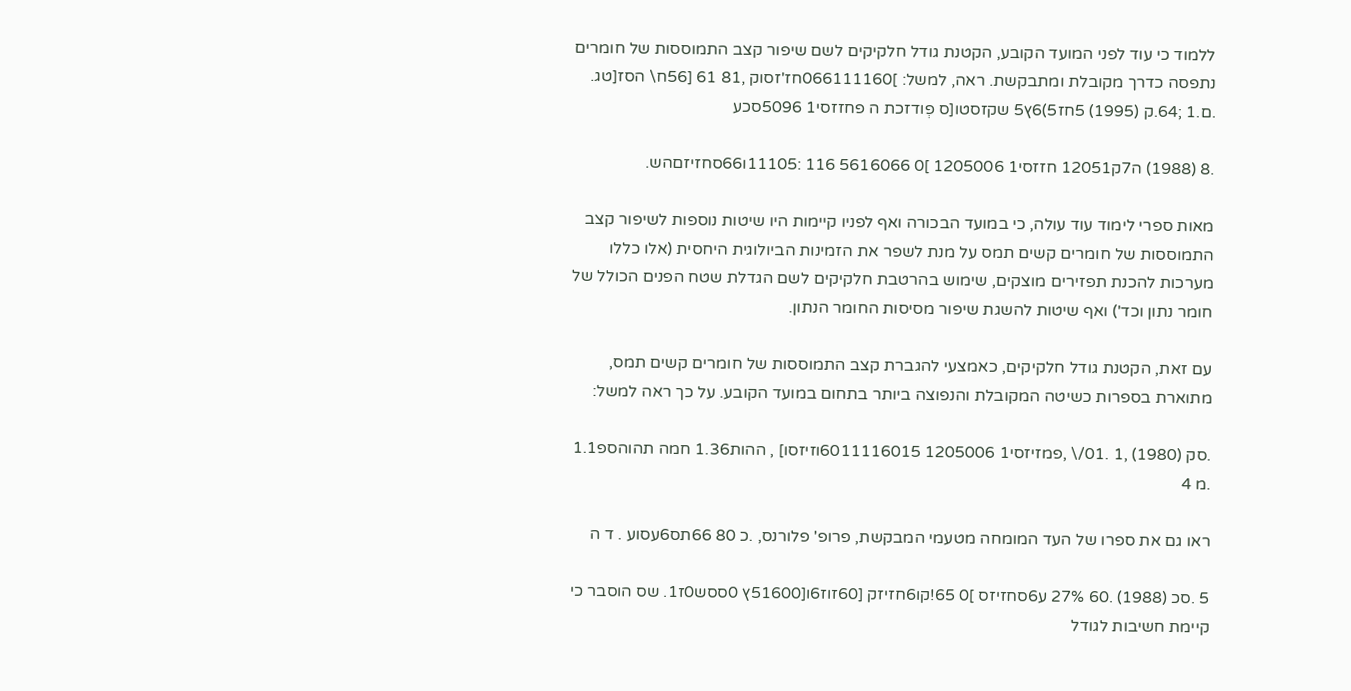ללמוד כי עוד לפני המועד הקובע, הקטנת גודל חלקיקים לשם שיפור קצב התמוססות של חומרים נתפסה כדרך מקובלת ומתבקשת. ראה, למשל: ]066111160חז'זסוק ,81 61 [56ח\ הסז[טג. .ם.1 ;64.ק (1995) 5חז5)6ץ5 שקזסטו[ס פְודזכת ה פחזזסי1 5096סכע

.8 (1988) ה7ק12051 חזזסי1 1205006 ]0 5616066 116 :11105ו66סחזיזםהש.

מאות ספרי לימוד עוד עולה, כי במועד הבכורה ואף לפניו קיימות היו שיטות נוספות לשיפור קצב התמוססות של חומרים קשים תמס על מנת לשפר את הזמינות הביולוגית היחסית (אלו כללו מערכות להכנת תפזירים מוצקים, שימוש בהרטבת חלקיקים לשם הגדלת שטח הפנים הכולל של חומר נתון וכד') ואף שיטות להשגת שיפור מסיסות החומר הנתון.

עם זאת, הקטנת גודל חלקיקים, כאמצעי להגברת קצב התמוססות של חומרים קשים תמס, מתוארת בספרות כשיטה המקובלת והנפוצה ביותר בתחום במועד הקובע. על כך ראה למשל:

.סק (1980) ,1 .01/\ ,פמזיזסי1 1205006 6011116015וזיזסו] , ההות1.36 חמה תהוהספ1.1 .מ 4

ראו גם את ספרו של העד המומחה מטעמי המבקשת, פרופ' פלורנס, .כ 80 66תס6עסוע . ד ה

5 .סכ (1988) .60 27% ע6סחזיזס ]0 65!קו6חזיזק [60זוז6ו[51600ץ 0ססש0ז1. שס הוסבר כי קיימת חשיבות לגודל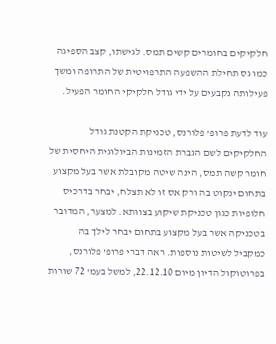חלקיקים בחומרים קשים תמס. לגישתו, קצב הספיגה כמו גס תחילת ההשפעה התרפויטית של התרופה ומשך פעילותה נקבעים על ידי גודל חלקיקי החומר הפעיל.

עוד לדעת פרופ' פלורנס, טכניקת הקטנת גודל החלקיקים לשם הגברת הזמינות הביולוגית היחסית של חומר קשה תמס, הינה שיטה מקובלת אשר בעל מקצוע בתחום ינקוט בה ורק אס זו לא תצלח, יבחר בדרכיס חלופיות כגון טכניקת שיקוע בצוותא. למצער, המדובר בטכניקה אשר בעל מקצוע בתחום יבחר לילך בה כמקביל לשיטות נוספות. ראה דברי פרופ' פלורנס, בפרוטוקול הדיון מיום 22.12.10, למשל בעמ' 72 שורות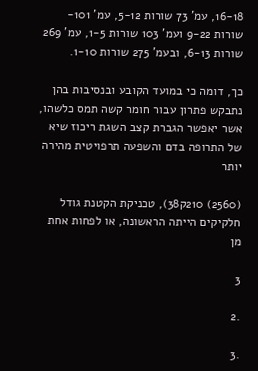16-18, עמ' 73 שורות 5-12, עמ' 101- שורות 9-22 ועמ' 103 שורות 1-5, עמ' 269 שורות 6-13, ובעמ' 275 שורות 1-10.

כך, דומה כי במועד הקובע ובנסיבות בהן נתבקש פתרון עבור חומר קשה תמס כלשהו, אשר יאפשר הגברת קצב השגת ריכוז שיא של התרופה בדם והשפעה תרפויטית מהירה יותר

(2560) 210ק38), טכניקת הקטנת גודל חלקיקים הייתה הראשונה, או לפחות אחת מן

3

.2

.3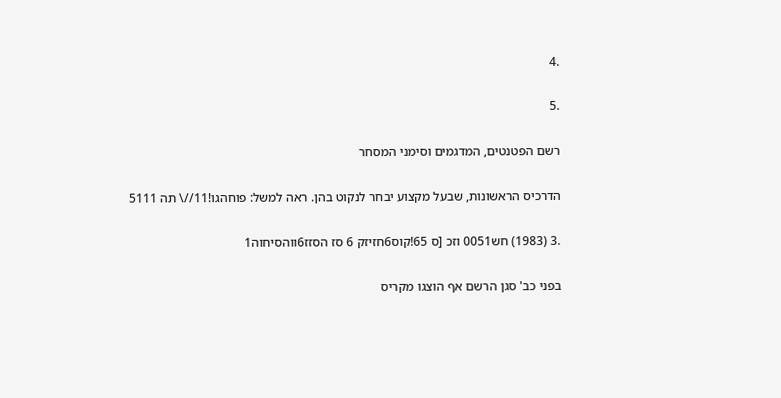.4

.5

רשם הפטנטים, המדגמים וסימני המסחר

הדרכיס הראשונות, שבעל מקצוע יבחר לנקוט בהן. ראה למשל: פוחהגו!11//\ תה 5111

.3 (1983) חש0051 וזכ [ס 65!קוס6חזיזק 6 סז הסזז6ווהסיחוה1

בפני כב' סגן הרשם אף הוצגו מקריס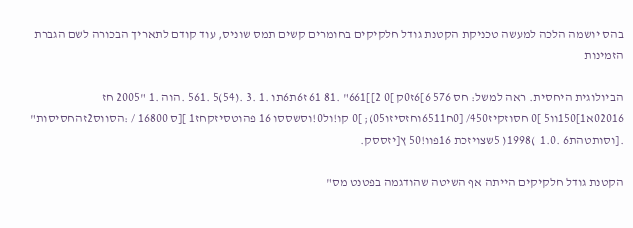בהס יושמה הלכה למעשה טכניקת הקטנת גודל חלקיקים בחומרים קשים תמס שוניס, עוד קודם לתאריך הבכורה לשם הגברת הזמינות

הביולוגית היחסית. ראה למשל: חס 576 6]6ז0ק ]0 2]]661" .81 61 ז6ת6תו .1 .3 .(54)5 .561 .הוה .1 "2005 חז 02016א1]150וו5 ]0 חסוזקיז450/ [0ח6511וחזסיזו05); ]0 קו!ול0!וסשססו 16 פהוטסיזקחז1 ][ס 16800 / :הסווס2זהחסיסות" .[וסותטהת6 .1.0  )1998( 5שצויזכת 16פוו!50 ץ[יזססק.

הקטנת גודל חלקיקים הייתה אף השיטה שהודגמה בפטנט מס"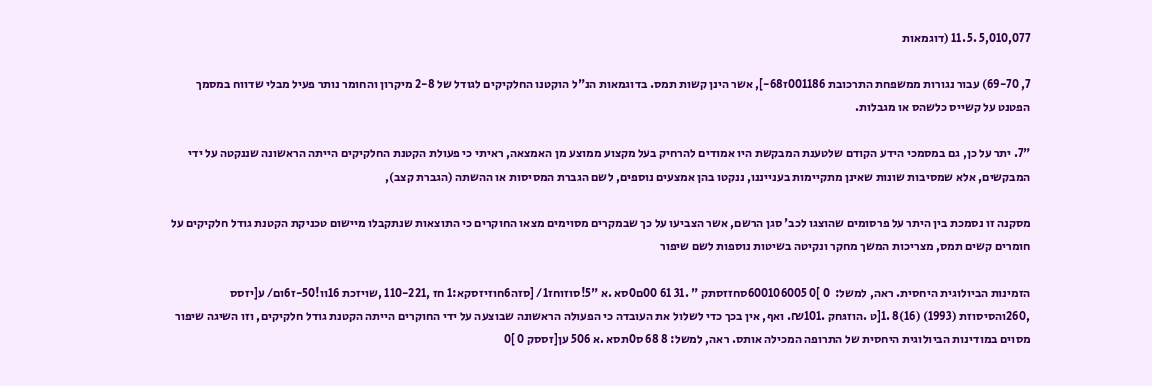5,010,077 .11.5 (דוגמאות

7, 69-70) עבור נגורות ממשפחת התרכובת 001186ז68-], אשר הינן קשות תמס. בדוגמאות הנ"ל הוקטנו החלקיקים לגודל של 2-8 מיקרון והחומר נותר פעיל מבלי שדווח במסמך הפטנט על קשייס כלשהס או מגבלות.

"7. יתר על כן, גם במסמכי הידע הקודם שלטענת המבקשת היו אמודים להרחיק בעל מקצוע ממוצע מן האמצאה, ראיתי כי פעולת הקטנת החלקיקים הייתה הראשונה שננקטה על ידי המבקשים, אלא שמסיבות שונות שאינן מתקיימות בענייננו, ננקטו בהן אמצעים נוספים, לשם הגברת המסיסות או ההשתה (הגברת קצב),

מסקנה זו נסמכת בין היתר על פרסומים שהוצגו לכב' סגן הרשם, אשר הצביעו על כך שבמקרים מסוימים מצאו החוקרים כי התוצאות שנתקבלו מיישום טכניקת הקטנת גודל חלקיקים על חומרים קשים תמס, מצריכות המשך מחקר ונקיטה בשיטות נוספות לשם שיפור

הזמינות הביולוגית היחסית. ראה, למשל:  0 ]0 600106005סחזזסתק " .31 61 00ם0סא .א "5!סוזוחז1/ [סזה6חוזיזסקא:1 חז ,110-221 ,שויזכת 16וו!50-ז6ום/ ע[יזסס ,260והסיסוזת (1993) (16)8 .1[ט .הוזגּחק .₪101. ואף, אין בכך כדי לשלול את העובדה כי הפעולה הראשונה שבוצעה על ידי החוקרים הייתה הקטנת גודל חלקיקים, וזו השיגה שיפור מסוים במודינות הביולוגית היחסית של התרופה המכילה אותס. ראה, למשל: 8 68 ס0תסא .א 506 ען[זססק 0 ]0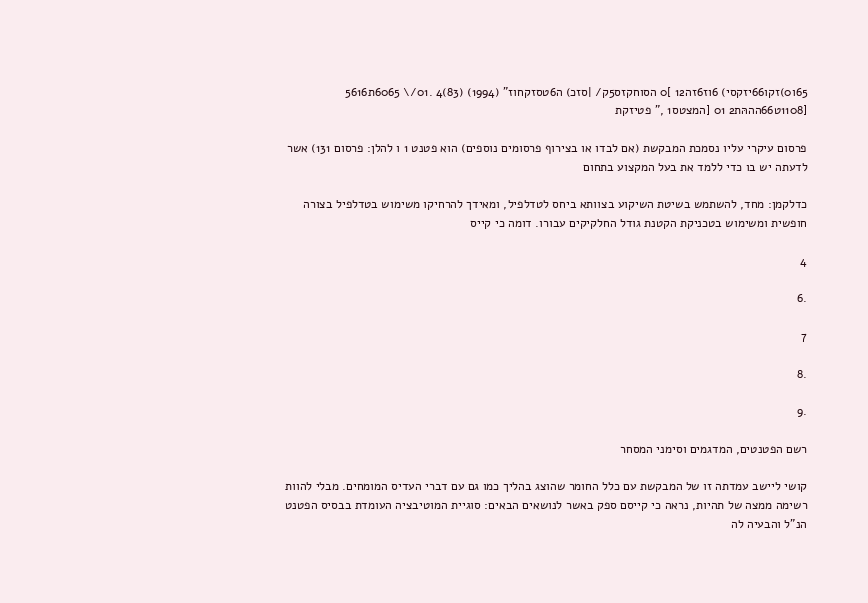65ו0)זקו66יזקסי) 6וז6זה12 ]0 הסוחקזס5ק/ |סזכ) ה6טסזקחוז" (1994) (83)4 .01/\ 6065ת5616 [1108ט66הההּת2 01 [המצטס1 ," פטיזקת

פרסום עיקרי עליו נסמכת המבקשת (אם לבדו או בצירוף פרסומים נוספים) הוא פטנט 1 ו להלן: פרסום 131) אשר לדעתה יש בו כדי ללמד את בעל המקצוע בתחום

כדלקמן: מחד, להשתמש בשיטת השיקוע בצוותא ביחס לטדלפיל, ומאידך להרחיקו משימוש בטדלפיל בצורה חופשית ומשימוש בטכניקת הקטנת גודל החלקיקים עבורו. דומה כי קייס

4

.6

7

.8

.9

רשם הפטנטים, המדגמים וסימני המסחר

קושי ליישב עמדתה זו של המבקשת עם כלל החומר שהוצג בהליך כמו גם עם דברי העדיס המומחים. מבלי להוות רשימה ממצה של תהיות, נראה כי קייסם ספק באשר לנושאים הבאים: סוגיית המוטיבציה העומדת בבסיס הפטנט הנ"ל והבעיה לה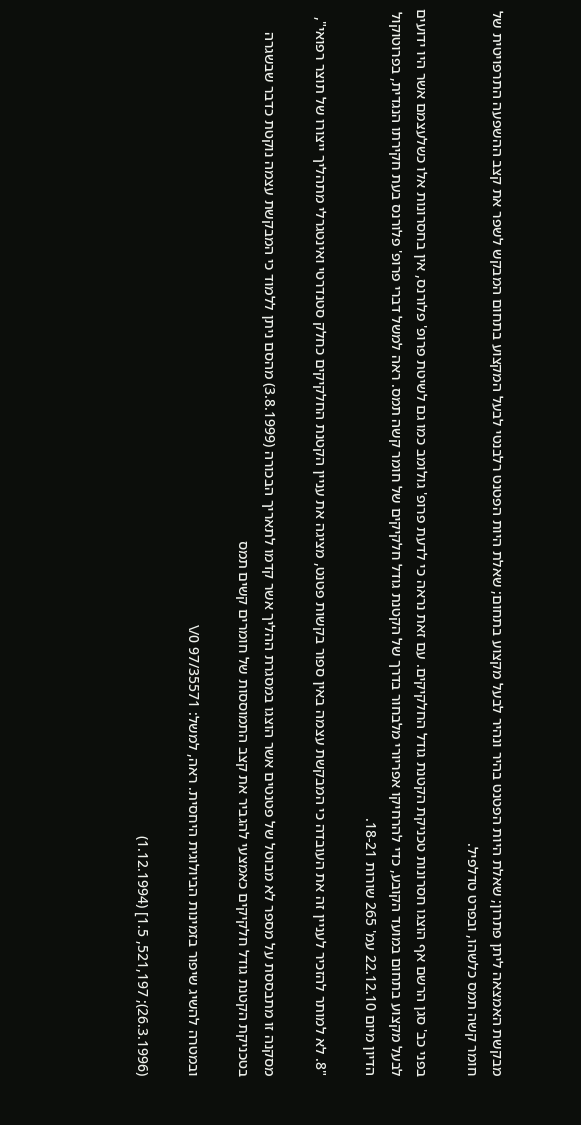מבקשת האמצאה ליתן פתרון; שאלת היות הפטנט בהיר ונהיר לבעל מקצוע בתחום; שאלת היות הפטנט רלבנטי לבעל המקצוע בתחום המבקש לשפר את קצב ההשפעה התרפויטית של חומר קשה תמס כלשהו, ובפרט טדלפיל.

בפני כב' סגן הרשם אף הוצגו חסרונות טכניקת הקטנת גודל החלקיקים. עם זאת נראה כי לדעת פרופ' גולומב כמו גם לשיטת פרופ' פלורנס, אין בחסרונות אלו כשלעצמם אשר היו ידועים לבעל מקצוע בתחום במועד הקובע, כדי להרחיקו אפריורי מלבחור בדרך של הקטנת גודל חלקיקים של חומר קשה תמס. ראה למשל דברי פרופ' פלורנס בעת חקירתו הנגדית, בפרוטוקול הדיון מיום 22.12.10 עמ' 265 שורות 18-21.

"8. לא למותר להזכיר לעניין זה את העובדה כי המבקשת עצמה באין ספור בקשות פטנט, מציגה את עניין הקטנת החלקיקים כחלק סטנדרטי ואינטגרלי מתהליך ייצורו של תוצר רפואי",

מסקנה זו מתבססת על מספר לא מבוטל של פטנטים אשר הוצגו במסגרת ההליך אשר קדמו לתאריך הבכורה (3.8.1999) מהסם ניתן ללמוד כי המבקשת עצמה נוקטת כדבר שבשגרה בטכניקת הקטנת גודל חלקיקים כאמצעי להגביר את קצב התמוססות של חומרים קשים תמס

ובמטרה להשיג שיפור בזמינות הביולוגית היחסית. ראה, למשל: 97/35571 0/\

(26.3.1996); 521,197, 1.5] (1.12.1994)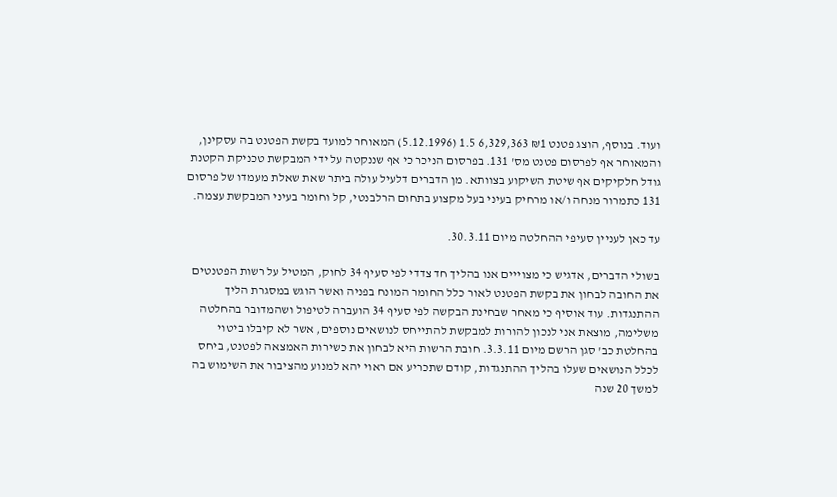ועוד. בנוסף, הוצג פטנט ₪1 6,329,363 1.5 (5.12.1996) המאוחר למועד בקשת הפטנט בה עסקינן, והמאוחר אף לפרסום פטנט מס' 131. בפרסום הניכר כי אף שננקטה על ידי המבקשת טכניקת הקטנת גודל חלקיקים אף שיטת השיקוע בצוותא. מן הדברים דלעיל עולה ביתר שאת שאלת מעמדו של פרסום 131 כתמרור מנחה ו/או מרחיק בעיני בעל מקצוע בתחום הרלבנטי, קל וחומר בעיני המבקשת עצמה.

עד כאן לעניין סעיפי ההחלטה מיום 30.3.11.

בשולי הדברים, אדגיש כי מצוייים אנו בהליך חד צדדי לפי סעיף 34 לחוק, המטיל על רשות הפטנטים את החובה לבחון את בקשת הפטנט לאור כלל החומר המונח בפניה ואשר הוגש במסגרת הליך ההתנגדות. עוד אוסיף כי מאחר שבחינת הבקשה לפי סעיף 34 הועברה לטיפול ושהמדובר בהחלטה משלימה, מוצאת אני לנכון להורות למבקשת להתייחס לנושאים נוספים, אשר לא קיבלו ביטוי בהחלטת כב' סגן הרשם מיום 3.3.11. חובת הרשות היא לבחון את כשירות האמצאה לפטנט, ביחס לכלל הנושאים שעלו בהליך ההתנגדות, קודם שתכריע אם ראוי יהא למנוע מהציבור את השימוש בה למשך 20 שנה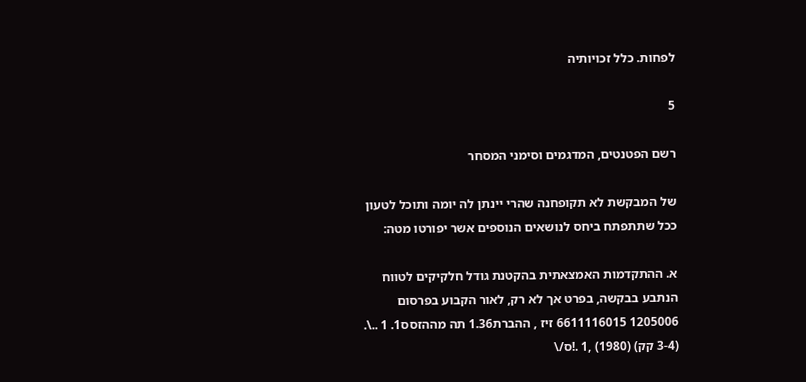לפחות. כלל זכויותיה

5

רשם הפטנטים, המדגמים וסימני המסחר

של המבקשת לא תקופחנה שהרי יינתן לה יומה ותוכל לטעון ככל שתתפתח ביחס לנושאים הנוספים אשר יפורטו מטה:

א. ההתקדמות האמצאתית בהקטנת גודל חלקיקים לטווח הנתבע בבקשה, בפרט אך לא רק, לאור הקבוע בפרסום 1205006 6611116015 זיז , ההברת1.36 תה מההזסס1. 1 ..\. (3-4 קק) (1980) ,1 .!ס/\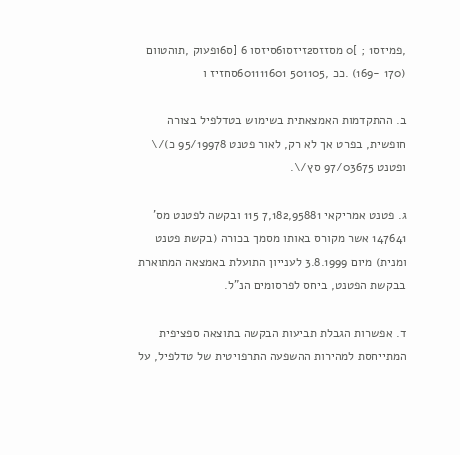,פמיזס1 ; ]0 מסזזס2זיזסו6סיזסו 6 [ס6ופעוק ,תוהטוום (170 -169) .ככ ,501105 601111601סחזיז ו

ב. ההתקדמות האמצאתית בשימוש בטדלפיל בצורה חופשית, בפרט אך לא רק, לאור פטנט 95/19978 כ)/\ ופטנט 97/03675 סץ/\.

ג. פטנט אמריקאי 7,182,95881 115 ובקשה לפטנט מס' 147641 אשר מקורס באותו מסמך בכורה (בקשת פטנט ומנית) מיום 3.8.1999 לענייון התועלת באמצאה המתוארת בבקשת הפטנט, ביחס לפרסומים הנ"ל.

ד. אפשרות הגבלת תביעות הבקשה בתוצאה ספציפית המתייחסת למהירות ההשפעה התרפויטית של טדלפיל, על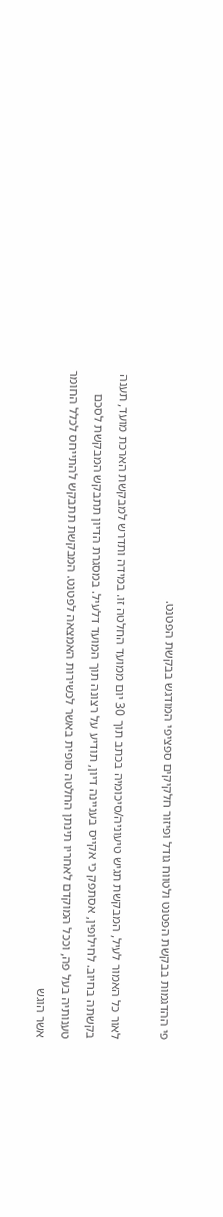פי ההדגמות בבקשת הפטנט ולטווח גודל ופיזור חלקיקים ספציפי המודגש בבקשת הפטנט.

לאור כל האמור לעיל, המבקשת תגיש טיעוניה/סיכומיה בכתב תוך 30 יום ממועד החלטה זו. במידה ותדרש למבקשת הארכת מועד, תענה בקשתה בחיוב. לחילופין, אסתפק כי אקייס בעניינה דיון, תודיע על רצונה תוך המועד דלעיל. במסגרת הדיון תתבקש המבקשת לסכם טענותיה בעל פה, וככל המוקדם לאחריו תינתן החלטה סופית באשר לכשירות האמצאה לפטנט. המבקשת תתבקש להתייחס לכלל החומר אשר הוגש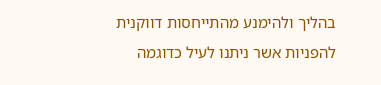בהליך ולהימנע מהתייחסות דווקנית להפניות אשר ניתנו לעיל כדוגמה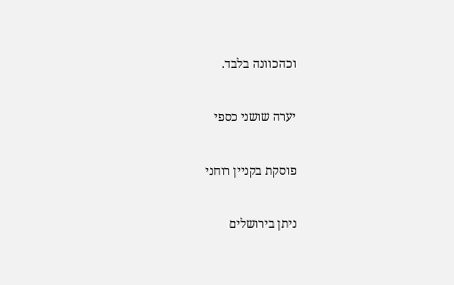וכהכוונה בלבד.

יערה שושני כספי

פוסקת בקניין רוחני

ניתן בירושלים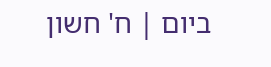ביום | ח' חשון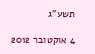תשע"ג

4 אוקטובר 2012